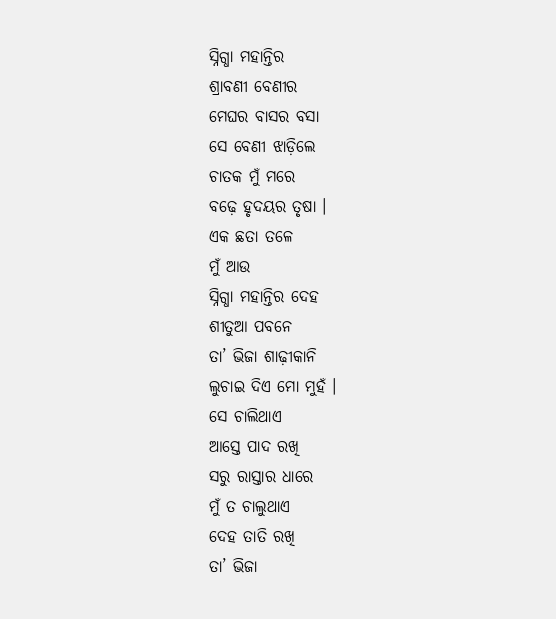ସ୍ନିଗ୍ଧା ମହାନ୍ତିର
ଶ୍ରାବଣୀ ବେଣୀର
ମେଘର ବାସର ବସା
ସେ ବେଣୀ ଝାଡ଼ିଲେ
ଚାତକ ମୁଁ ମରେ
ବଢ଼େ ହୃଦୟର ତୃଷା ।
ଏକ ଛତା ତଳେ
ମୁଁ ଆଉ
ସ୍ନିଗ୍ଧା ମହାନ୍ତିର ଦେହ
ଶୀତୁଆ ପବନେ
ତା’ ଭିଜା ଶାଢ଼ୀକାନି
ଲୁଚାଇ ଦିଏ ମୋ ମୁହଁ ।
ସେ ଚାଲିଥାଏ
ଆସ୍ତେ ପାଦ ରଖି
ସରୁ ରାସ୍ତାର ଧାରେ
ମୁଁ ତ ଚାଲୁଥାଏ
ଦେହ ତାତି ରଖି
ତା’ ଭିଜା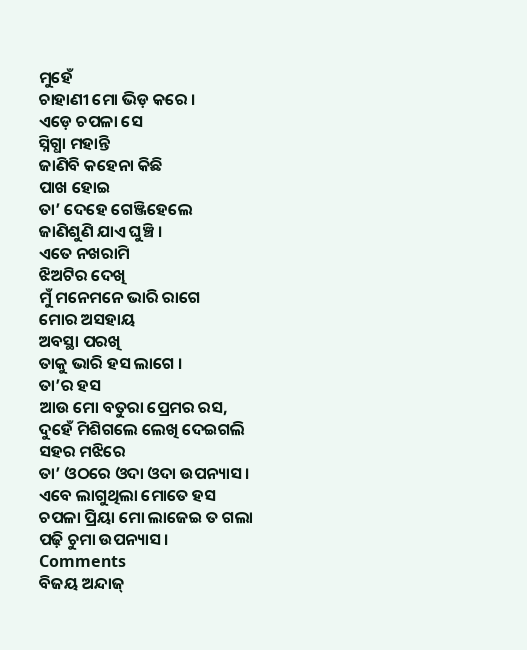ମୁହେଁ
ଚାହାଣୀ ମୋ ଭିଡ଼ କରେ ।
ଏଡ଼େ ଚପଳା ସେ
ସ୍ନିଗ୍ଧା ମହାନ୍ତି
ଜାଣିବି କହେନା କିଛି
ପାଖ ହୋଇ
ତା’ ଦେହେ ଗେଞ୍ଜିହେଲେ
ଜାଣିଶୁଣି ଯାଏ ଘୁଞ୍ଚି ।
ଏତେ ନଖରାମି
ଝିଅଟିର ଦେଖି
ମୁଁ ମନେମନେ ଭାରି ରାଗେ
ମୋର ଅସହାୟ
ଅବସ୍ଥା ପରଖି
ତାକୁ ଭାରି ହସ ଲାଗେ ।
ତା’ର ହସ
ଆଉ ମୋ ବତୁରା ପ୍ରେମର ରସ,
ଦୁହେଁ ମିଶିଗଲେ ଲେଖି ଦେଇଗଲି
ସହର ମଝିରେ
ତା’ ଓଠରେ ଓଦା ଓଦା ଉପନ୍ୟାସ ।
ଏବେ ଲାଗୁଥିଲା ମୋତେ ହସ
ଚପଳା ପ୍ରିୟା ମୋ ଲାଜେଇ ତ ଗଲା
ପଢ଼ି ଚୁମା ଉପନ୍ୟାସ ।
Comments
ବିଜୟ ଅନ୍ଦାଜ୍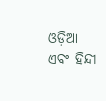ଓଡ଼ିଆ ଏବଂ ହିନ୍ଦୀ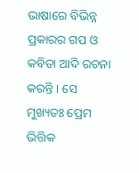ଭାଷାରେ ବିଭିନ୍ନ ପ୍ରକାରର ଗପ ଓ କବିତା ଆଦି ରଚନା କରନ୍ତି । ସେ ମୁଖ୍ୟତଃ ପ୍ରେମ ଭିତ୍ତିକ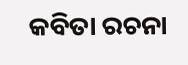କବିତା ରଚନା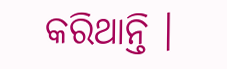କରିଥାନ୍ତି ।